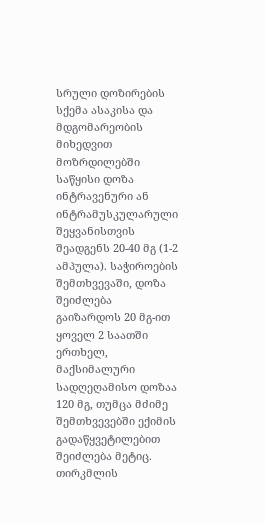სრული დოზირების სქემა ასაკისა და მდგომარეობის მიხედვით
მოზრდილებში საწყისი დოზა ინტრავენური ან ინტრამუსკულარული შეყვანისთვის შეადგენს 20-40 მგ (1-2 ამპულა). საჭიროების შემთხვევაში, დოზა შეიძლება გაიზარდოს 20 მგ-ით ყოველ 2 საათში ერთხელ, მაქსიმალური სადღეღამისო დოზაა 120 მგ, თუმცა მძიმე შემთხვევებში ექიმის გადაწყვეტილებით შეიძლება მეტიც. თირკმლის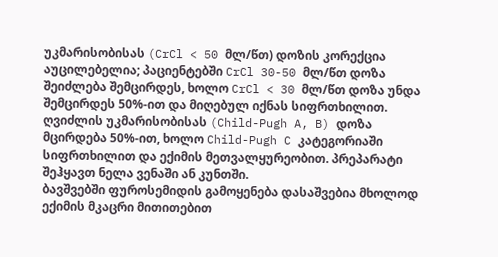უკმარისობისას (CrCl < 50 მლ/წთ) დოზის კორექცია აუცილებელია; პაციენტებში CrCl 30-50 მლ/წთ დოზა შეიძლება შემცირდეს, ხოლო CrCl < 30 მლ/წთ დოზა უნდა შემცირდეს 50%-ით და მიღებულ იქნას სიფრთხილით. ღვიძლის უკმარისობისას (Child-Pugh A, B) დოზა მცირდება 50%-ით, ხოლო Child-Pugh C კატეგორიაში სიფრთხილით და ექიმის მეთვალყურეობით. პრეპარატი შეჰყავთ ნელა ვენაში ან კუნთში.
ბავშვებში ფუროსემიდის გამოყენება დასაშვებია მხოლოდ ექიმის მკაცრი მითითებით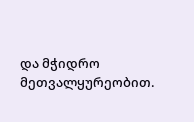და მჭიდრო მეთვალყურეობით.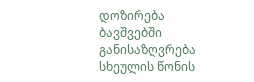დოზირება ბავშვებში განისაზღვრება სხეულის წონის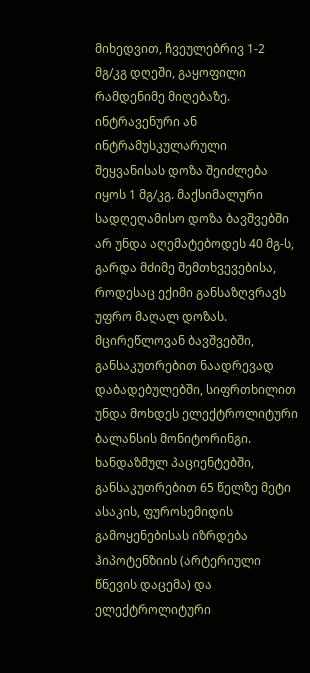მიხედვით, ჩვეულებრივ 1-2 მგ/კგ დღეში, გაყოფილი რამდენიმე მიღებაზე. ინტრავენური ან ინტრამუსკულარული შეყვანისას დოზა შეიძლება იყოს 1 მგ/კგ. მაქსიმალური სადღეღამისო დოზა ბავშვებში არ უნდა აღემატებოდეს 40 მგ-ს, გარდა მძიმე შემთხვევებისა, როდესაც ექიმი განსაზღვრავს უფრო მაღალ დოზას. მცირეწლოვან ბავშვებში, განსაკუთრებით ნაადრევად დაბადებულებში, სიფრთხილით უნდა მოხდეს ელექტროლიტური ბალანსის მონიტორინგი.
ხანდაზმულ პაციენტებში, განსაკუთრებით 65 წელზე მეტი ასაკის, ფუროსემიდის გამოყენებისას იზრდება ჰიპოტენზიის (არტერიული წნევის დაცემა) და ელექტროლიტური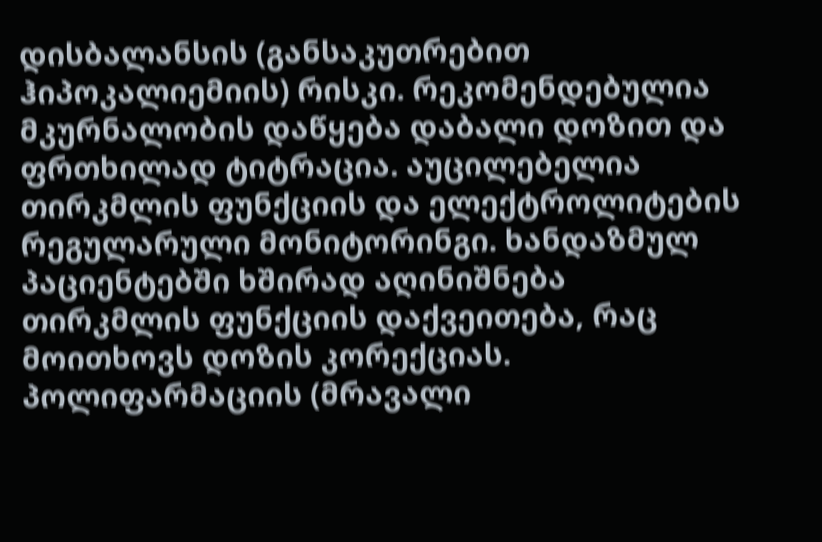დისბალანსის (განსაკუთრებით ჰიპოკალიემიის) რისკი. რეკომენდებულია მკურნალობის დაწყება დაბალი დოზით და ფრთხილად ტიტრაცია. აუცილებელია თირკმლის ფუნქციის და ელექტროლიტების რეგულარული მონიტორინგი. ხანდაზმულ პაციენტებში ხშირად აღინიშნება თირკმლის ფუნქციის დაქვეითება, რაც მოითხოვს დოზის კორექციას. პოლიფარმაციის (მრავალი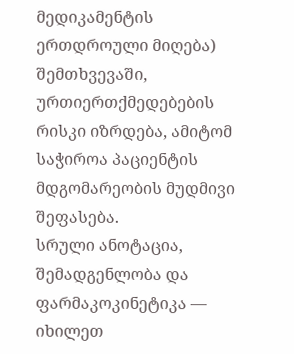მედიკამენტის ერთდროული მიღება) შემთხვევაში, ურთიერთქმედებების რისკი იზრდება, ამიტომ საჭიროა პაციენტის მდგომარეობის მუდმივი შეფასება.
სრული ანოტაცია, შემადგენლობა და ფარმაკოკინეტიკა — იხილეთ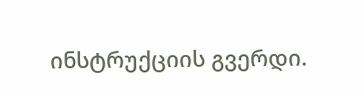ინსტრუქციის გვერდი.